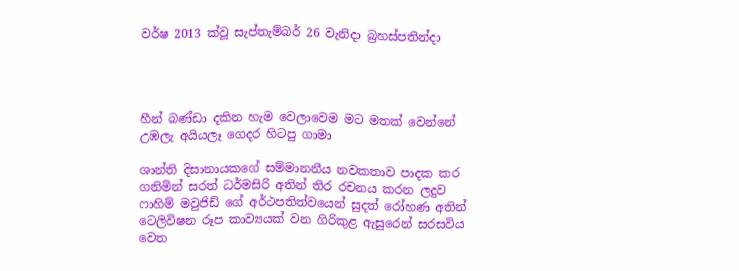වර්ෂ 2013 ක්වූ සැප්තැම්බර් 26 වැනිදා බ්‍රහස්පතින්දා




හීන් බණ්ඩා දකින හැම වෙලාවෙම මට මතක් වෙන්නේ උඹලැ අයියලෑ ගෙදර හිටපු ගාමා

ශාන්ති දිසානායකගේ සම්මානනීය නවකතාව පාදක කර ගනිමින් සරත් ධර්මසිරි අතින් තිර රචනය කරන ලදුව ෆාහිම් මවුජිඩ් ගේ අර්ථපතිත්වයෙන් සුදත් රෝහණ අතින් ටෙලිවිෂන රූප කාව්‍යයක් වන ගිරිකුළ ඇසුරෙන් සරසවිය වෙත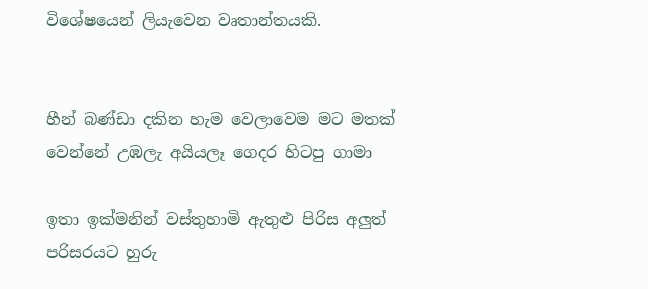විශේෂයෙන් ලියැවෙන වෘතාන්තයකි.


හීන් බණ්ඩා දකින හැම වෙලාවෙම මට මතක් වෙන්නේ උඹලැ අයියලෑ ගෙදර හිටපු ගාමා

ඉතා ඉක්මනින් වස්තුහාමි ඇතුළු පිරිස අලුත් පරිසරයට හුරු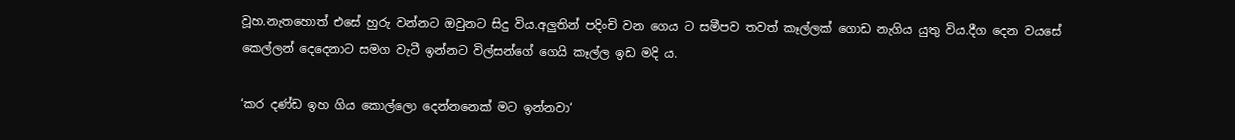වූහ.නැතහොත් එසේ හුරු වන්නට ඔවුනට සිදු විය.අලුතින් පදිංචි වන ගෙය ට සමීපව තවත් කෑල්ලක් ගොඩ නැගිය යුතු විය.දීග දෙන වයසේ කෙල්ලන් දෙදෙනාට සමග වැටී ඉන්නට විල්සන්ගේ ගෙයි කෑල්ල ඉඩ මදි ය.

‘කර දණ්ඩ ඉහ ගිය කොල්ලො දෙන්නනෙක් මට ඉන්නවා‘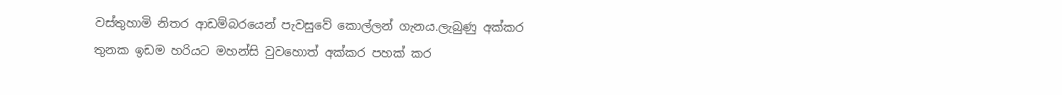වස්තුහාමි නිතර ආඩම්බරයෙන් පැවසුවේ කොල්ලන් ගැනය.ලැබුණු අක්කර තුනක ඉඩම හරියට මහන්සි වුවහොත් අක්කර පහක් කර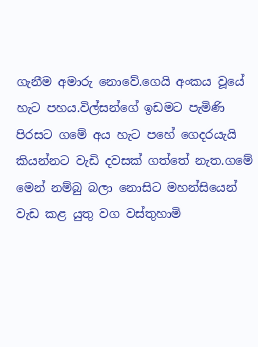ගැනීම අමාරු නොවේ.ගෙයි අංකය වූයේ හැට පහය.විල්සන්ගේ ඉඩමට පැමිණි පිරසට ගමේ අය හැට පහේ ගෙදරයැයි කියන්නට වැඩි දවසක් ගත්තේ නැත.ගමේ මෙන් නම්බු බලා නොසිට මහන්සියෙන් වැඩ කළ යුතු වග වස්තුහාමි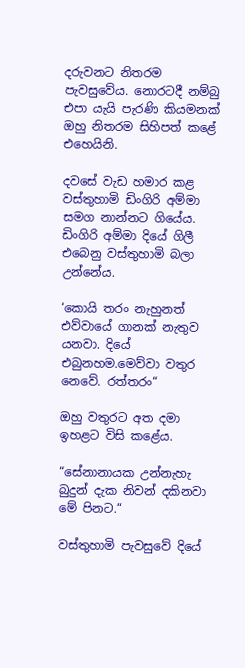දරුවනට නිතරම පැවසුවේය. නොරටදී නම්බු එපා යැයි පැරණි කියමනක් ඔහු නිතරම සිහිපත් කළේ එහෙයිනි.

දවසේ වැඩ හමාර කළ වස්තුහාමි ඩිංගිරි අම්මා සමග නාන්නට ගියේය. ඩිංගිරි අම්මා දියේ ගිලී එබෙනු වස්තුහාමි බලා උන්නේය.

‘කොයි තරං නැහුනත් එව්වායේ ගානක් නැතුව යනවා. දියේ එබුනහම.මෙව්වා වතුර නෙවේ. රත්තරං“

ඔහු වතුරට අත දමා ඉහළට විසි කළේය.

“සේනානායක උන්නැහැ බුදුන් දැක නිවන් දකිනවා මේ පිනට.“

වස්තුහාමි පැවසුවේ දියේ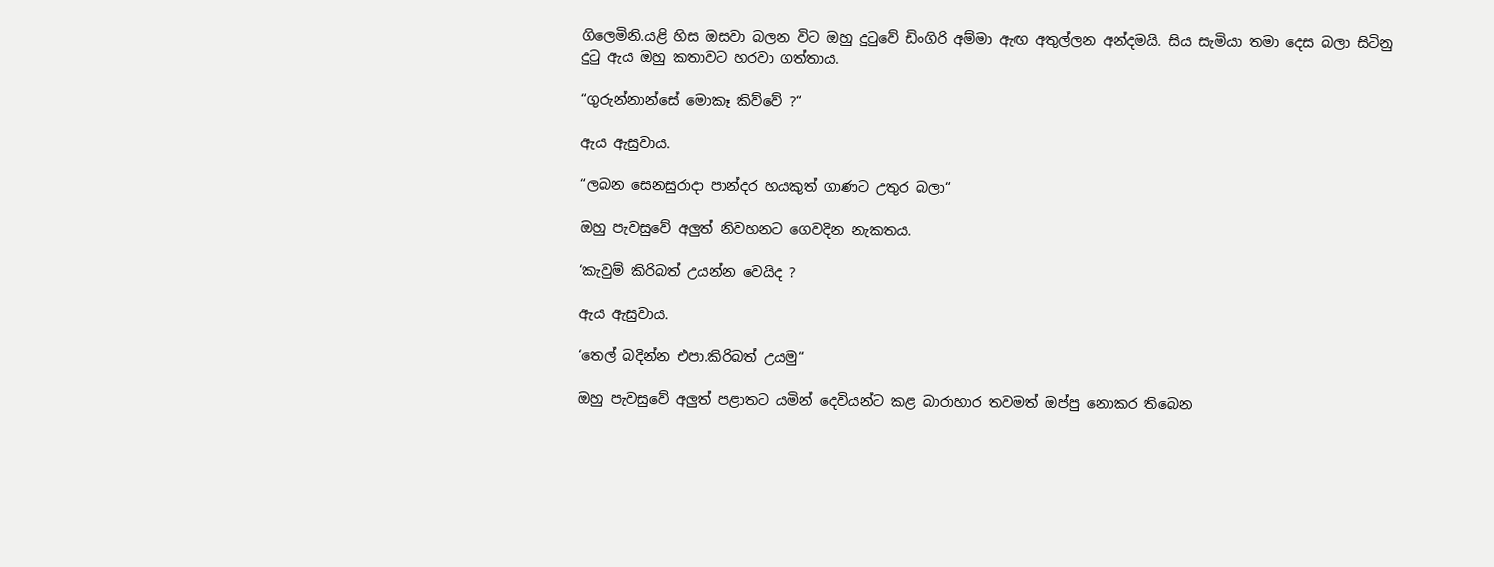ගිලෙමිනි.යළි හිස ඔසවා බලන විට ඔහු දුටුවේ ඩිංගිරි අම්මා ඇඟ අතුල්ලන අන්දමයි. සිය සැමියා තමා දෙස බලා සිටිනු දුටු ඇය ඔහු කතාවට හරවා ගත්තාය.

“ගුරුන්නාන්සේ මොකෑ කිව්වේ ?“

ඇය ඇසුවාය.

“ලබන සෙනසුරාදා පාන්දර හයකුත් ගාණට උතුර බලා“

ඔහු පැවසුවේ අලුත් නිවහනට ගෙවදින නැකතය.

‘කැවුම් කිරිබත් උයන්න වෙයිද ?

ඇය ඇසුවාය.

‘තෙල් බදින්න එපා.කිරිබත් උයමු“

ඔහු පැවසුවේ අලුත් පළාතට යමින් දෙවියන්ට කළ බාරාහාර තවමත් ඔප්පු නොකර තිබෙන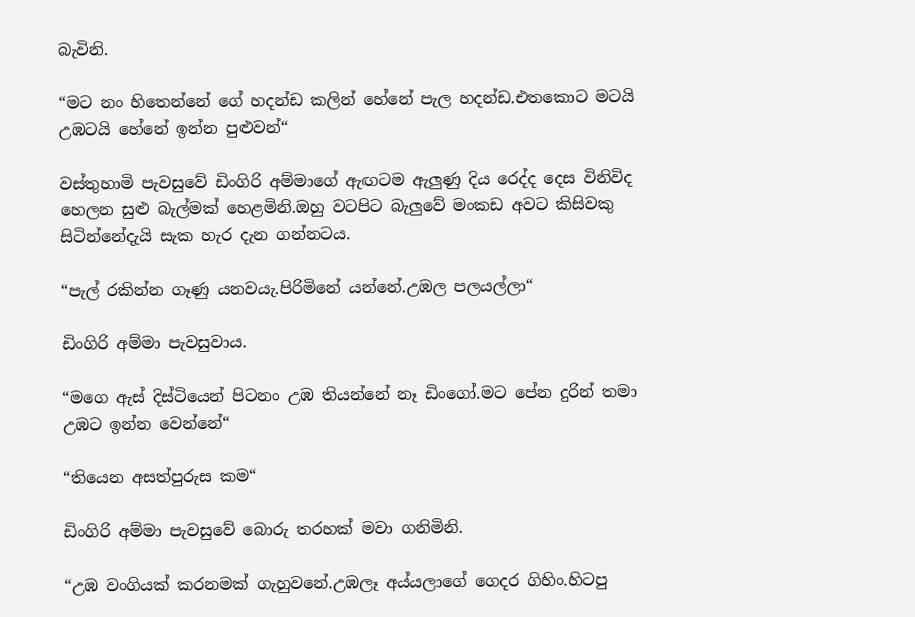බැවිනි.

“මට නං හිතෙන්නේ ගේ හදන්ඩ කලින් හේනේ පැල හදන්ඩ.එතකොට මටයි උඹටයි හේනේ ඉන්න පුළුවන්“

වස්තුහාමි පැවසුවේ ඩිංගිරි අම්මාගේ ඇඟටම ඇලුණු දිය රෙද්ද දෙස විනිවිද හෙලන සුළු බැල්මක් හෙළමිනි.ඔහු වටපිට බැලුවේ මංකඩ අවට කිසිවකු සිටින්නේදැයි සැක හැර දැන ගන්නටය.

“පැල් රකින්න ගෑණු යනවයැ.පිරිමිනේ යන්නේ.උඹල පලයල්ලා“

ඩිංගිරි අම්මා පැවසුවාය.

“මගෙ ඇස් දිස්ටියෙන් පිටනං උඹ තියන්නේ නෑ ඩිංගෝ.මට පේන දුරින් තමා උඹට ඉන්න වෙන්නේ“

“තියෙන අසත්පුරුස කම“

ඩිංගිරි අම්මා පැවසුවේ බොරු තරහක් මවා ගනිමිනි.

“උඹ වංගියක් කරනමක් ගැහුවනේ.උඹලෑ අය්යලාගේ ගෙදර ගිහිං.හිටපු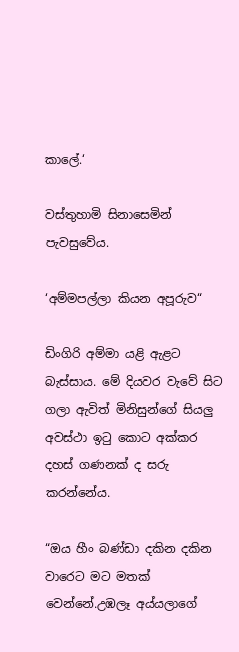කාලේ.‘

වස්තුහාමි සිනාසෙමින් පැවසුවේය.

‘අම්මපල්ලා කියන අපූරුව“

ඩිංගිරි අම්මා යළි ඇළට බැස්සාය. මේ දියවර වැවේ සිට ගලා ඇවිත් මිනිසුන්ගේ සියලු අවස්ථා ඉටු කොට අක්කර දහස් ගණනක් ද සරු කරන්නේය.

“ඔය හීං බණ්ඩා දකින දකින වාරෙට මට මතක් වෙන්නේ.උඹලෑ අය්යලාගේ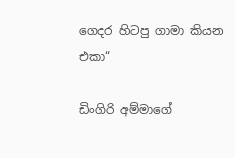ගෙදර හිටපු ගාමා කියන එකා“

ඩිංගිරි අම්මාගේ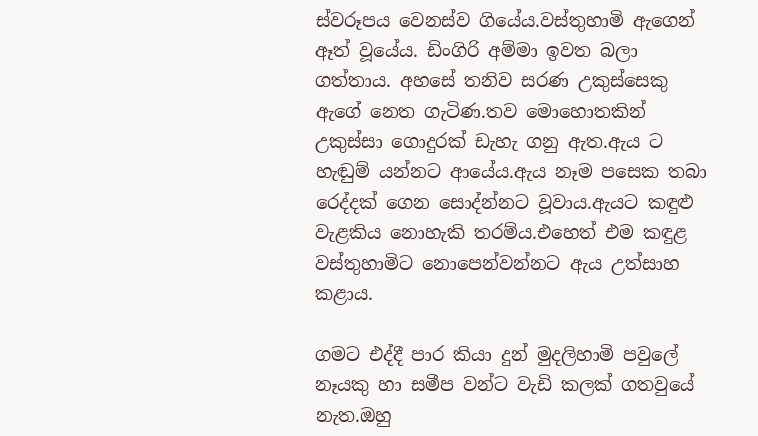ස්වරූපය වෙනස්ව ගියේය.වස්තුහාමි ඇගෙන් ඈත් වූයේය. ඩිංගිරි අම්මා ඉවත බලා ගත්තාය. අහසේ තනිව සරණ උකුස්සෙකු ඇගේ නෙත ගැටිණ.තව මොහොතකින් උකුස්සා ගොදුරක් ඩැහැ ගනු ඇත.ඇය ට හැඬුම් යන්නට ආයේය.ඇය නෑම පසෙක තබා රෙද්දක් ගෙන සොද්න්නට වූවාය.ඇයට කඳුළු වැළකිය නොහැකි තරම්ය.එහෙත් එම කඳුළ වස්තුහාමිට නොපෙන්වන්නට ඇය උත්සාහ කළාය.

ගමට එද්දී පාර කියා දුන් මුදලිහාමි පවුලේ නෑයකු හා සමීප වන්ට වැඩි කලක් ගතවුයේ නැත.ඔහු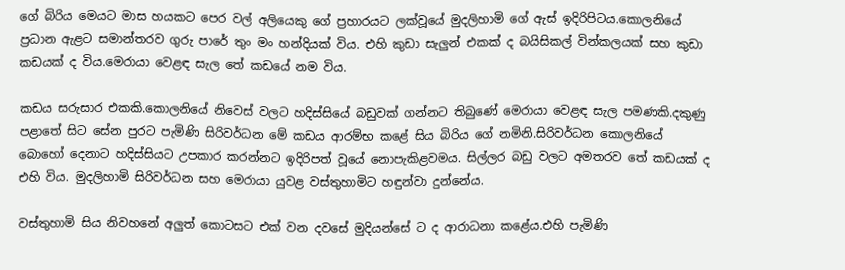ගේ බිරිය මෙයට මාස හයකට පෙර වල් අලියෙකු ගේ ප්‍රහාරයට ලක්වූයේ මුදලිහාමි ගේ ඇස් ඉදිරිපිටය.කොලනියේ ප්‍රධාන ඇළට සමාන්තරව ගුරු පාරේ තුං මං හන්දියක් විය. එහි කුඩා සැලුන් එකක් ද බයිසිකල් වින්කලයක් සහ කුඩා කඩයක් ද විය.මෙරායා වෙළඳ සැල තේ කඩයේ නම විය.

කඩය සරුසාර එකකි.කොලනියේ නිවෙස් වලට හදිස්සියේ බඩුවක් ගන්නට තිබුණේ මෙරායා වෙළඳ සැල පමණකි.දකුණු පළාතේ සිට සේන පුරට පැමිණි සිරිවර්ධන මේ කඩය ආරම්භ කළේ සිය බිරිය ගේ නමිනි.සිරිවර්ධන කොලනියේ බොහෝ දෙනාට හදිස්සියට උපකාර කරන්නට ඉදිරිපත් වූයේ නොපැකිළවමය. සිල්ලර බඩු වලට අමතරව තේ කඩයක් ද එහි විය. මුදලිහාමි සිරිවර්ධන සහ මෙරායා යුවළ වස්තුහාමිට හඳුන්වා දුන්නේය.

වස්තුහාමි සිය නිවහනේ අලුත් කොටසට එක් වන දවසේ මුදියන්සේ ට ද ආරාධනා කළේය.එහි පැමිණි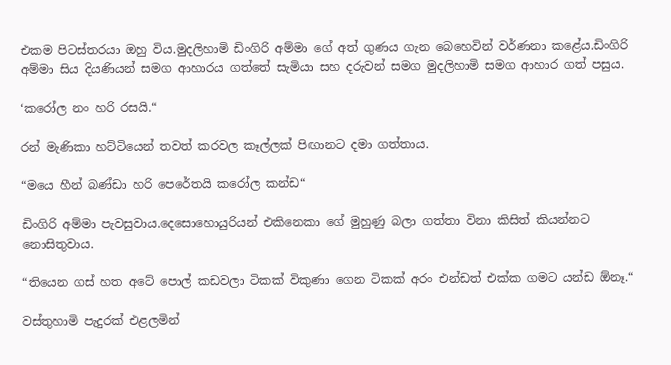එකම පිටස්තරයා ඔහු විය.මුදලිහාමි ඩිංගිරි අම්මා ගේ අත් ගුණය ගැන බෙහෙවින් වර්ණනා කළේය.ඩිංගිරි අම්මා සිය දියණියන් සමග ආහාරය ගත්තේ සැමියා සහ දරුවන් සමග මුදලිහාමි සමග ආහාර ගත් පසුය.

‘කරෝල නං හරි රසයි.“

රන් මැණිකා හට්ටියෙන් තවත් කරවල කෑල්ලක් පිඟානට දමා ගත්තාය.

“මයෙ හීන් බණ්ඩා හරි පෙරේතයි කරෝල කන්ඩ“

ඩිංගිරි අම්මා පැවසුවාය.දෙසොහොයුරියන් එකිනෙකා ගේ මුහුණු බලා ගත්තා විනා කිසිත් කියන්නට නොසිතුවාය.

“තියෙන ගස් හත අටේ පොල් කඩවලා ටිකක් විකුණා ගෙන ටිකක් අරං එන්ඩත් එක්ක ගමට යන්ඩ ඕනෑ.“

වස්තුහාමි පැදුරක් එළලමින්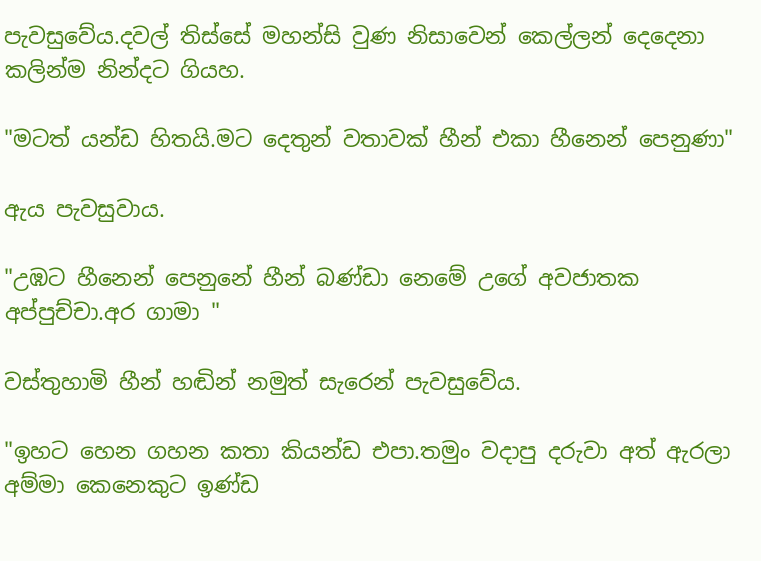පැවසුවේය.දවල් තිස්සේ මහන්සි වුණ නිසාවෙන් කෙල්ලන් දෙදෙනා කලින්ම නින්දට ගියහ.

"මටත් යන්ඩ හිතයි.මට දෙතුන් වතාවක් හීන් එකා හීනෙන් පෙනුණා"

ඇය පැවසුවාය.

"උඹට හීනෙන් පෙනුනේ හීන් බණ්ඩා නෙමේ උගේ අවජාතක අප්පුච්චා.අර ගාමා "

වස්තුහාමි හීන් හඬින් නමුත් සැරෙන් පැවසුවේය.

"ඉහට හෙන ගහන කතා කියන්ඩ එපා.තමුං වදාපු දරුවා අත් ඇරලා අම්මා කෙනෙකුට ඉණ්ඩ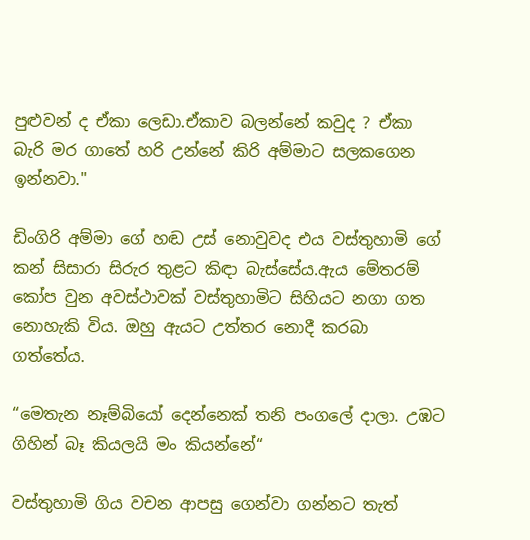පුළුවන් ද ඒකා ලෙඩා.ඒකාව බලන්නේ කවුද ? ඒකා බැරි මර ගාතේ හරි උන්නේ කිරි අම්මාට සලකගෙන ඉන්නවා."

ඩිංගිරි අම්මා ගේ හඬ උස් නොවුවද එය වස්තුහාමි ගේ කන් සිසාරා සිරුර තුළට කිඳා බැස්සේය.ඇය මේතරම් කෝප වුන අවස්ථාවක් වස්තුහාමිට සිහියට නගා ගත නොහැකි විය. ඔහු ඇයට උත්තර නොදී කරබා ගත්තේය.

“මෙතැන නෑම්බියෝ දෙන්නෙක් තනි පංගලේ දාලා. උඹට ගිහින් බෑ කියලයි මං කියන්නේ“

වස්තුහාමි ගිය වචන ආපසු ගෙන්වා ගන්නට තැත්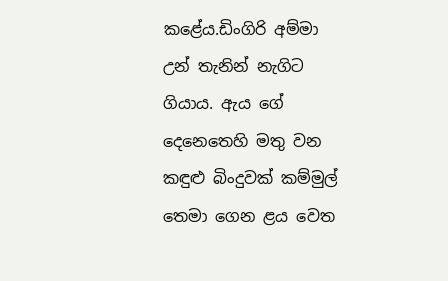කළේය.ඩිංගිරි අම්මා උන් තැනින් නැගිට ගියාය. ඇය ගේ දෙනෙතෙහි මතු වන කඳුළු බිංදුවක් කම්මුල් තෙමා ගෙන ළය වෙත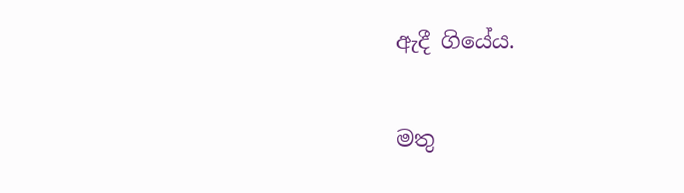ඇදී ගියේය.

මතු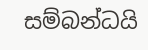සම්බන්ධයි